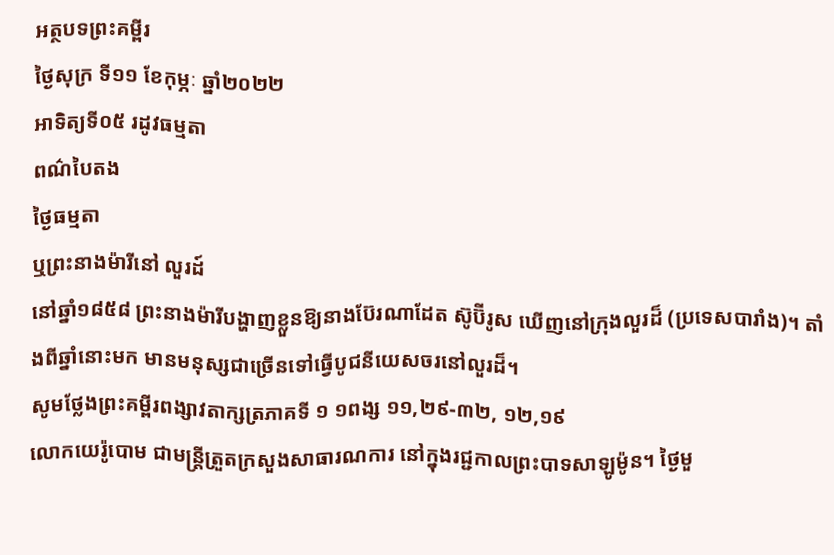អត្ថបទព្រះគម្ពីរ
ថ្ងៃសុក្រ ទី១១ ខែកុម្ភៈ ឆ្នាំ២០២២
អាទិត្យទី០៥ រដូវធម្មតា
ពណ៌បៃតង
ថ្ងៃធម្មតា
ឬព្រះនាងម៉ារីនៅ លួរដ៍
នៅឆ្នាំ១៨៥៨ ព្រះនាងម៉ារីបង្ហាញខ្លួនឱ្យនាងប៊ែរណាដែត ស៊ូប៊ីរូស ឃើញនៅក្រុងលួរដ៏ (ប្រទេសបារាំង)។ តាំងពីឆ្នាំនោះមក មានមនុស្សជាច្រើនទៅធ្វើបូជនីយេសចរនៅលួរដ៏។
សូមថ្លែងព្រះគម្ពីរពង្សាវតាក្សត្រភាគទី ១ ១ពង្ស ១១,២៩-៣២, ១២,១៩
លោកយេរ៉ូបោម ជាមន្រ្តីត្រួតក្រសួងសាធារណការ នៅក្នុងរជ្ជកាលព្រះបាទសាឡូម៉ូន។ ថ្ងៃមួ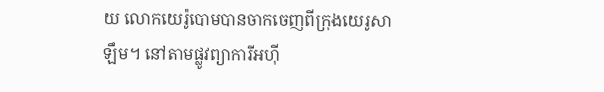យ លោកយេរ៉ូបោមបានចាកចេញពីក្រុងយេរូសាឡឹម។ នៅតាមផ្លូវព្យាការីអហ៊ី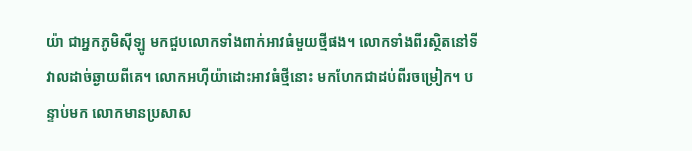យ៉ា ជាអ្នកភូមិស៊ីឡូ មកជួបលោកទាំងពាក់អាវធំមួយថ្មីផង។ លោកទាំងពីរស្ថិតនៅទីវាលដាច់ឆ្ងាយពីគេ។ លោកអហ៊ីយ៉ាដោះអាវធំថ្មីនោះ មកហែកជាដប់ពីរចម្រៀក។ បន្ទាប់មក លោកមានប្រសាស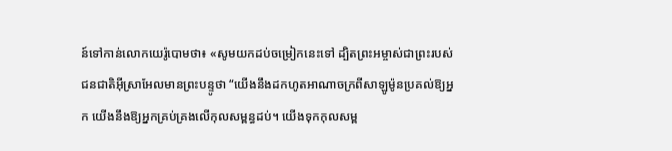ន៍ទៅកាន់លោកយេរ៉ូបោមថា៖ «សូមយកដប់ចម្រៀកនេះទៅ ដ្បិតព្រះអម្ចាស់ជាព្រះរបស់ជនជាតិអ៊ីស្រាអែលមានព្រះបន្ទូថា “យើងនឹងដកហូតអាណាចក្រពីសាឡូម៉ូនប្រគល់ឱ្យអ្នក យើងនឹងឱ្យអ្នកគ្រប់គ្រងលើកុលសម្ពន្ធដប់។ យើងទុកកុលសម្ព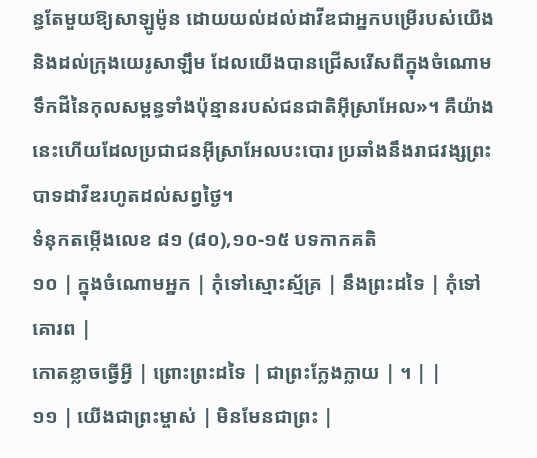ន្ធតែមួយឱ្យសាឡូម៉ូន ដោយយល់ដល់ដាវីឌជាអ្នកបម្រើរបស់យើង និងដល់ក្រុងយេរូសាឡឹម ដែលយើងបានជ្រើសរើសពីក្នុងចំណោមទឹកដីនៃកុលសម្ពន្ធទាំងប៉ុន្មានរបស់ជនជាតិអ៊ីស្រាអែល»។ គឺយ៉ាងនេះហើយដែលប្រជាជនអ៊ីស្រាអែលបះបោរ ប្រឆាំងនឹងរាជវង្សព្រះបាទដាវីឌរហូតដល់សព្វថ្ងៃ។
ទំនុកតម្កើងលេខ ៨១ (៨០),១០-១៥ បទកាកគតិ
១០ | ក្នុងចំណោមអ្នក | កុំទៅស្មោះស្ម័គ្រ | នឹងព្រះដទៃ | កុំទៅគោរព |
កោតខ្លាចធ្វើអ្វី | ព្រោះព្រះដទៃ | ជាព្រះក្លែងក្លាយ | ។ | |
១១ | យើងជាព្រះម្ចាស់ | មិនមែនជាព្រះ |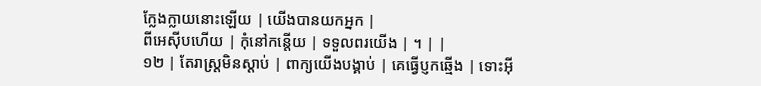ក្លែងក្លាយនោះឡើយ | យើងបានយកអ្នក |
ពីអេស៊ីបហើយ | កុំនៅកន្តើយ | ទទួលពរយើង | ។ | |
១២ | តែរាស្រ្តមិនស្តាប់ | ពាក្យយើងបង្គាប់ | គេធ្វើប្ញកឆ្មើង | ទោះអ៊ី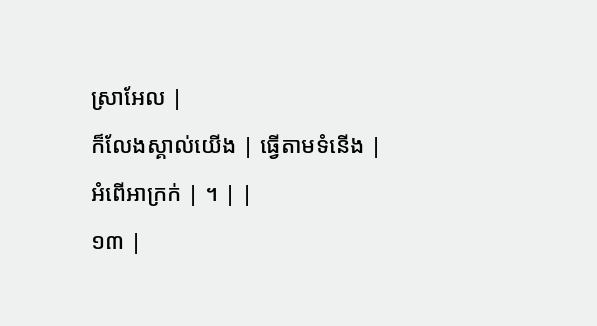ស្រាអែល |
ក៏លែងស្គាល់យើង | ធ្វើតាមទំនើង | អំពើអាក្រក់ | ។ | |
១៣ |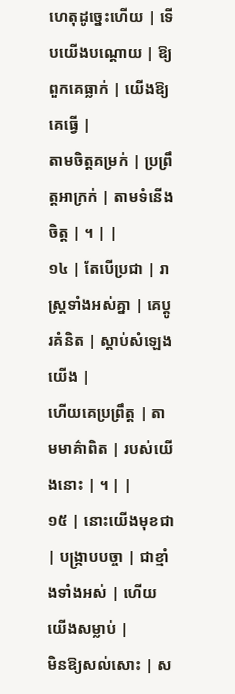ហេតុដូច្នេះហើយ | ទើបយើងបណ្តោយ | ឱ្យពួកគេធ្លាក់ | យើងឱ្យគេធ្វើ |
តាមចិត្តគម្រក់ | ប្រព្រឹត្តអាក្រក់ | តាមទំនើងចិត្ត | ។ | |
១៤ | តែបើប្រជា | រាស្រ្តទាំងអស់គ្នា | គេប្តូរគំនិត | ស្តាប់សំឡេងយើង |
ហើយគេប្រព្រឹត្ត | តាមមាគ៌ាពិត | របស់យើងនោះ | ។ | |
១៥ | នោះយើងមុខជា | បង្ក្រាបបច្ចា | ជាខ្មាំងទាំងអស់ | ហើយយើងសម្លាប់ |
មិនឱ្យសល់សោះ | ស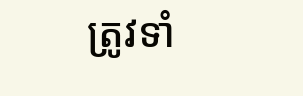ត្រូវទាំ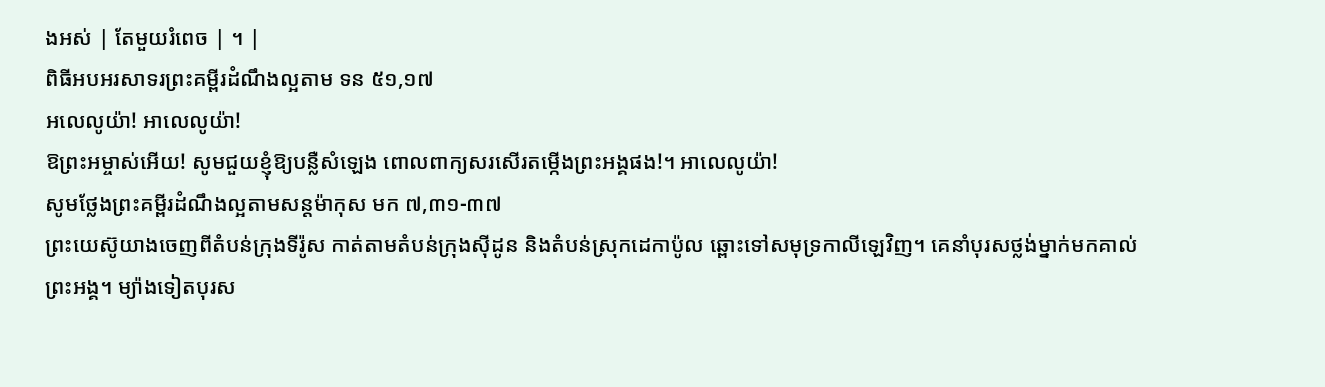ងអស់ | តែមួយរំពេច | ។ |
ពិធីអបអរសាទរព្រះគម្ពីរដំណឹងល្អតាម ទន ៥១,១៧
អលេលូយ៉ា! អាលេលូយ៉ា!
ឱព្រះអម្ចាស់អើយ! សូមជួយខ្ញុំឱ្យបន្លឺសំឡេង ពោលពាក្យសរសើរតម្កើងព្រះអង្គផង!។ អាលេលូយ៉ា!
សូមថ្លែងព្រះគម្ពីរដំណឹងល្អតាមសន្តម៉ាកុស មក ៧,៣១-៣៧
ព្រះយេស៊ូយាងចេញពីតំបន់ក្រុងទីរ៉ូស កាត់តាមតំបន់ក្រុងស៊ីដូន និងតំបន់ស្រុកដេកាប៉ូល ឆ្ពោះទៅសមុទ្រកាលីឡេវិញ។ គេនាំបុរសថ្លង់ម្នាក់មកគាល់ព្រះអង្គ។ ម្យ៉ាងទៀតបុរស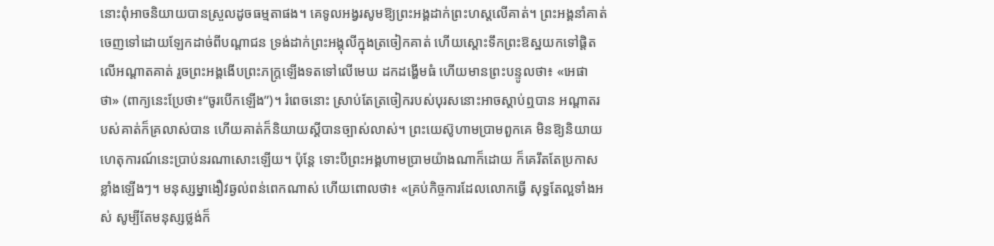នោះពុំអាចនិយាយបានស្រួលដូចធម្មតាផង។ គេទូលអង្វរសូមឱ្យព្រះអង្គដាក់ព្រះហស្តលើគាត់។ ព្រះអង្គនាំគាត់ចេញទៅដោយឡែកដាច់ពីបណ្តាជន ទ្រង់ដាក់ព្រះអង្គុលីក្នុងត្រចៀកគាត់ ហើយស្តោះទឹកព្រះឱស្ឋយកទៅផ្តិតលើអណ្តាតគាត់ រួចព្រះអង្គងើបព្រះភក្រ្តឡើងទតទៅលើមេឃ ដកដង្ហើមធំ ហើយមានព្រះបន្ទូលថា៖ «អេផាថា» (ពាក្យនេះប្រែថា៖“ចូរបើកឡើង”)។ រំពេចនោះ ស្រាប់តែត្រចៀករបស់បុរសនោះអាចស្តាប់ឮបាន អណ្តាតរបស់គាត់ក៏គ្រលាស់បាន ហើយគាត់ក៏និយាយស្តីបានច្បាស់លាស់។ ព្រះយេស៊ូហាមប្រាមពួកគេ មិនឱ្យនិយាយហេតុការណ៍នេះប្រាប់នរណាសោះឡើយ។ ប៉ុន្តែ ទោះបីព្រះអង្គហាមប្រាមយ៉ាងណាក៏ដោយ ក៏គេរឹតតែប្រកាសខ្លាំងឡើងៗ។ មនុស្សម្នាងឿវឆ្ងល់ពន់ពេកណាស់ ហើយពោលថា៖ «គ្រប់កិច្ចការដែលលោកធ្វើ សុទ្ធតែល្អទាំងអស់ សូម្បីតែមនុស្សថ្លង់ក៏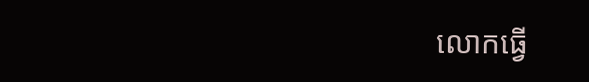លោកធ្វើ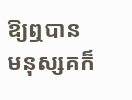ឱ្យឮបាន មនុស្សគក៏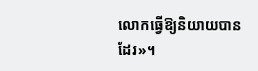លោកធ្វើឱ្យនិយាយបានដែរ»។